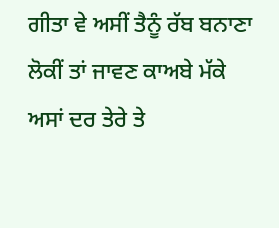ਗੀਤਾ ਵੇ ਅਸੀਂ ਤੈਨੂੰ ਰੱਬ ਬਨਾਣਾ
ਲੋਕੀਂ ਤਾਂ ਜਾਵਣ ਕਾਅਬੇ ਮੱਕੇ
ਅਸਾਂ ਦਰ ਤੇਰੇ ਤੇ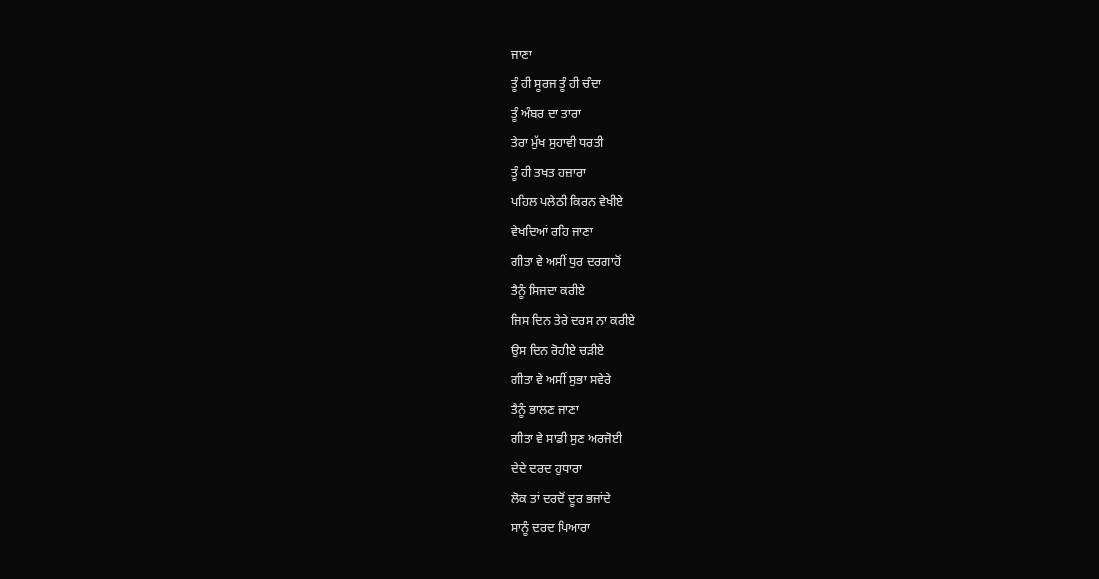ਜਾਣਾ
ਤੂੰ ਹੀ ਸੂਰਜ ਤੂੰ ਹੀ ਚੰਦਾ
ਤੂੰ ਅੰਬਰ ਦਾ ਤਾਰਾ
ਤੇਰਾ ਮੁੱਖ ਸੁਹਾਵੀ ਧਰਤੀ
ਤੂੰ ਹੀ ਤਖਤ ਹਜ਼ਾਰਾ
ਪਹਿਲ ਪਲੇਠੀ ਕਿਰਨ ਵੇਖੀਏ
ਵੇਖਦਿਆਂ ਰਹਿ ਜਾਣਾ
ਗੀਤਾ ਵੇ ਅਸੀਂ ਧੁਰ ਦਰਗਾਹੋਂ
ਤੈਨੂੰ ਸਿਜਦਾ ਕਰੀਏ
ਜਿਸ ਦਿਨ ਤੇਰੇ ਦਰਸ ਨਾ ਕਰੀਏ
ਉਸ ਦਿਨ ਰੋਹੀਏ ਚੜੀਏ
ਗੀਤਾ ਵੇ ਅਸੀਂ ਸੁਭਾ ਸਵੇਰੇ
ਤੈਨੂੰ ਭਾਲਣ ਜਾਣਾ
ਗੀਤਾ ਵੇ ਸਾਡੀ ਸੁਣ ਅਰਜੋਈ
ਦੇਦੇ ਦਰਦ ਹੁਧਾਰਾ
ਲੋਕ ਤਾਂ ਦਰਦੋਂ ਦੂਰ ਭਜਾਂਦੇ
ਸਾਨੂੰ ਦਰਦ ਪਿਆਰਾ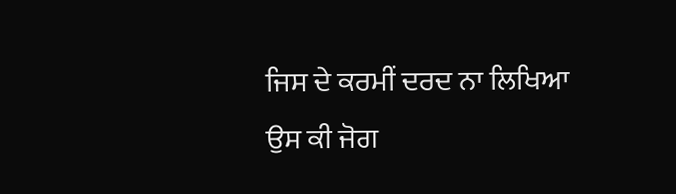ਜਿਸ ਦੇ ਕਰਮੀਂ ਦਰਦ ਨਾ ਲਿਖਿਆ
ਉਸ ਕੀ ਜੋਗ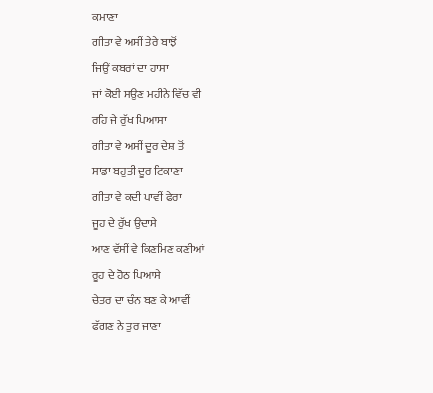ਕਮਾਣਾ
ਗੀਤਾ ਵੇ ਅਸੀਂ ਤੇਰੇ ਬਾਝੋਂ
ਜਿਉਂ ਕਬਰਾਂ ਦਾ ਹਾਸਾ
ਜਾਂ ਕੋਈ ਸਉਣ ਮਹੀਨੇ ਵਿੱਚ ਵੀ
ਰਹਿ ਜੇ ਰੁੱਖ ਪਿਆਸਾ
ਗੀਤਾ ਵੇ ਅਸੀਂ ਦੂਰ ਦੇਸ਼ ਤੋਂ
ਸਾਡਾ ਬਹੁਤੀ ਦੂਰ ਟਿਕਾਣਾ
ਗੀਤਾ ਵੇ ਕਦੀ ਪਾਵੀਂ ਫੇਰਾ
ਜੂਹ ਦੇ ਰੁੱਖ ਉਦਾਸੇ
ਆਣ ਵੱਸੀਂ ਵੇ ਕਿਣਮਿਣ ਕਣੀਆਂ
ਰੂਹ ਦੇ ਹੋਠ ਪਿਆਸੇ
ਚੇਤਰ ਦਾ ਚੰਨ ਬਣ ਕੇ ਆਵੀਂ
ਫੱਗਣ ਨੇ ਤੁਰ ਜਾਣਾ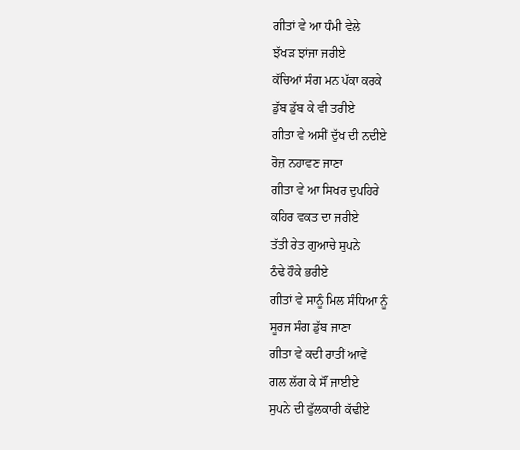ਗੀਤਾਂ ਵੇ ਆ ਧੰਮੀ ਵੇਲੇ
ਝੱਖੜ ਝਾਂਜਾ ਜਰੀਏ
ਕੱਚਿਆਂ ਸੰਗ ਮਨ ਪੱਕਾ ਕਰਕੇ
ਡੁੱਬ ਡੁੱਬ ਕੇ ਵੀ ਤਰੀਏ
ਗੀਤਾ ਵੇ ਅਸੀਂ ਦੁੱਖ ਦੀ ਨਦੀਏ
ਰੋਜ਼ ਨਹਾਵਣ ਜਾਣਾ
ਗੀਤਾ ਵੇ ਆ ਸਿਖਰ ਦੁਪਹਿਰੇ
ਕਹਿਰ ਵਕਤ ਦਾ ਜਰੀਏ
ਤੱਤੀ ਰੇਤ ਗੁਆਚੇ ਸੁਪਨੇ
ਠੰਢੇ ਹੌਕੇ ਭਰੀਏ
ਗੀਤਾਂ ਵੇ ਸਾਨੂੰ ਮਿਲ ਸੰਧਿਆ ਨੂੰ
ਸੂਰਜ ਸੰਗ ਡੁੱਬ ਜਾਣਾ
ਗੀਤਾ ਵੇ ਕਦੀ ਰਾਤੀਂ ਆਵੇਂ
ਗਲ ਲੱਗ ਕੇ ਸੌਂ ਜਾਈਏ
ਸੁਪਨੇ ਦੀ ਫੁੱਲਕਾਰੀ ਕੱਢੀਏ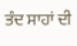ਤੰਦ ਸਾਹਾਂ ਦੀ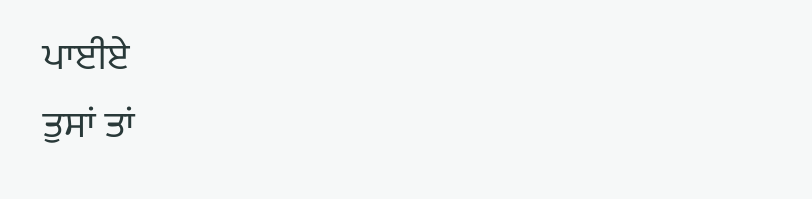ਪਾਈਏ
ਤੁਸਾਂ ਤਾਂ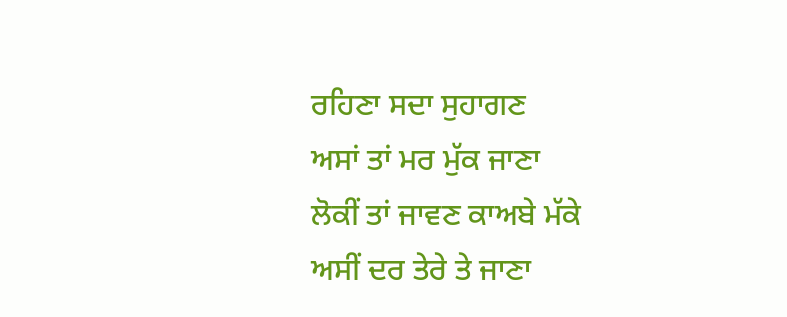ਰਹਿਣਾ ਸਦਾ ਸੁਹਾਗਣ
ਅਸਾਂ ਤਾਂ ਮਰ ਮੁੱਕ ਜਾਣਾ
ਲੋਕੀਂ ਤਾਂ ਜਾਵਣ ਕਾਅਬੇ ਮੱਕੇ
ਅਸੀਂ ਦਰ ਤੇਰੇ ਤੇ ਜਾਣਾ